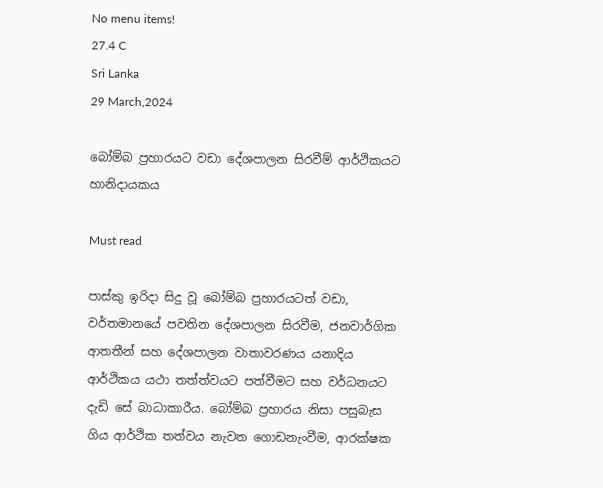No menu items!
27.4 C
Sri Lanka
29 March,2024

බෝම්බ ප්‍රහාරයට වඩා දේශපාලන සිරවීම් ආර්ථිකයට හානිදායකය

Must read

පාස්කු ඉරිදා සිදු වූ බෝම්බ ප්‍රහාරයටත් වඩා, වර්තමානයේ පවතින දේශපාලන සිරවීම, ජනවාර්ගික ආතතීන් සහ දේශපාලන වාතාවරණය යනාදිය ආර්ථිකය යථා තත්ත්වයට පත්වීමට සහ වර්ධනයට දැඩි සේ බාධාකාරීය. බෝම්බ ප්‍රහාරය නිසා පසුබැස ගිය ආර්ථික තත්වය නැවත ගොඩනැංවීම, ආරක්ෂක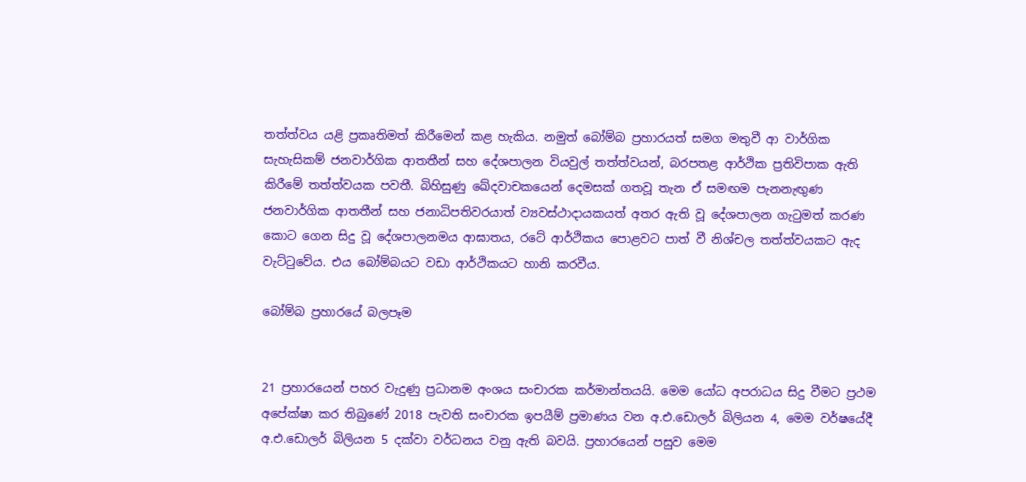තත්ත්වය යළි ප්‍රකෘතිමත් කිරීමෙන් කළ හැකිය. නමුත් බෝම්බ ප්‍රහාරයත් සමග මතුවී ආ වාර්ගික සැහැසිකම් ජනවාර්ගික ආතතීන් සහ දේශපාලන වියවුල් තත්ත්වයන්, බරපතළ ආර්ථික ප්‍රතිවිපාක ඇති කිරීමේ තත්ත්වයක පවතී. බිහිසුණු ඛේදවාචකයෙන් දෙමසක් ගතවූ තැන ඒ සමඟම පැනනැඟුණ ජනවාර්ගික ආතතීන් සහ ජනාධිපතිවරයාත් ව්‍යවස්ථාදායකයත් අතර ඇති වූ දේශපාලන ගැටුමත් කරණ කොට ගෙන සිදු වූ දේශපාලනමය ආඝාතය, රටේ ආර්ථිකය පොළවට පාත් වී නිශ්චල තත්ත්වයකට ඇද වැට්ටුවේය. එය බෝම්බයට වඩා ආර්ථිකයට හානි කරවීය.

බෝම්බ ප්‍රහාරයේ බලපෑම


21 ප්‍රහාරයෙන් පහර වැදුණු ප්‍රධානම අංශය සංචාරක කර්මාන්තයයි. මෙම යෝධ අපරාධය සිදු වීමට ප්‍රථම අපේක්ෂා කර තිබුණේ 2018 පැවති සංචාරක ඉපයීම් ප්‍රමාණය වන අ.එ.ඩොලර් බිලියන 4, මෙම වර්ෂයේදී අ.එ.ඩොලර් බිලියන 5 දක්වා වර්ධනය වනු ඇති බවයි. ප්‍රහාරයෙන් පසුව මෙම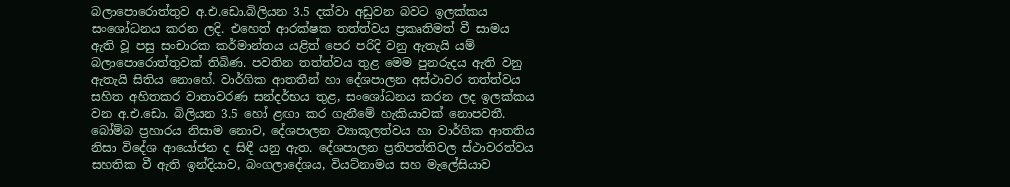බලාපොරොත්තුව අ.එ.ඩො.බිලියන 3.5 දක්වා අඩුවන බවට ඉලක්කය සංශෝධනය කරන ලදි. එහෙත් ආරක්ෂක තත්ත්වය ප්‍රකෘතිමත් වී සාමය ඇති වූ පසු සංචාරක කර්මාන්තය යළිත් පෙර පරිදි වනු ඇතැයි යම් බලාපොරොත්තුවක් තිබිණ. පවතින තත්ත්වය තුළ මෙම පුනරුදය ඇති වනු ඇතැයි සිතිය නොහේ. වාර්ගික ආතතීන් හා දේශපාලන අස්ථාවර තත්ත්වය සහිත අහිතකර වාතාවරණ සන්දර්භය තුළ, සංශෝධනය කරන ලද ඉලක්කය වන අ.එ.ඩො. බිලියන 3.5 හෝ ළඟා කර ගැනීමේ හැකියාවක් නොපවතී.
බෝම්බ ප්‍රහාරය නිසාම නොව, දේශපාලන ව්‍යාකූලත්වය හා වාර්ගික ආතතිය නිසා විදේශ ආයෝජන ද සිඳී යනු ඇත. දේශපාලන ප්‍රතිපත්තිවල ස්ථාවරත්වය සහතික වී ඇති ඉන්දියාව, බංගලාදේශය, වියට්නාමය සහ මැලේසියාව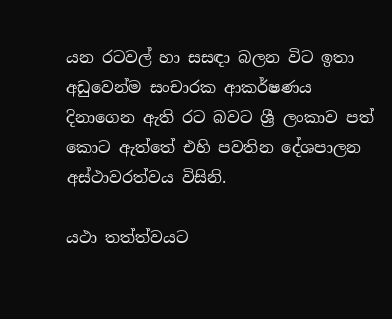යන රටවල් හා සසඳා බලන විට ඉතා අඩුවෙන්ම සංචාරක ආකර්ෂණය දිනාගෙන ඇති රට බවට ශ්‍රී ලංකාව පත් කොට ඇත්තේ එහි පවතින දේශපාලන අස්ථාවරත්වය විසිනි.

යථා තත්ත්වයට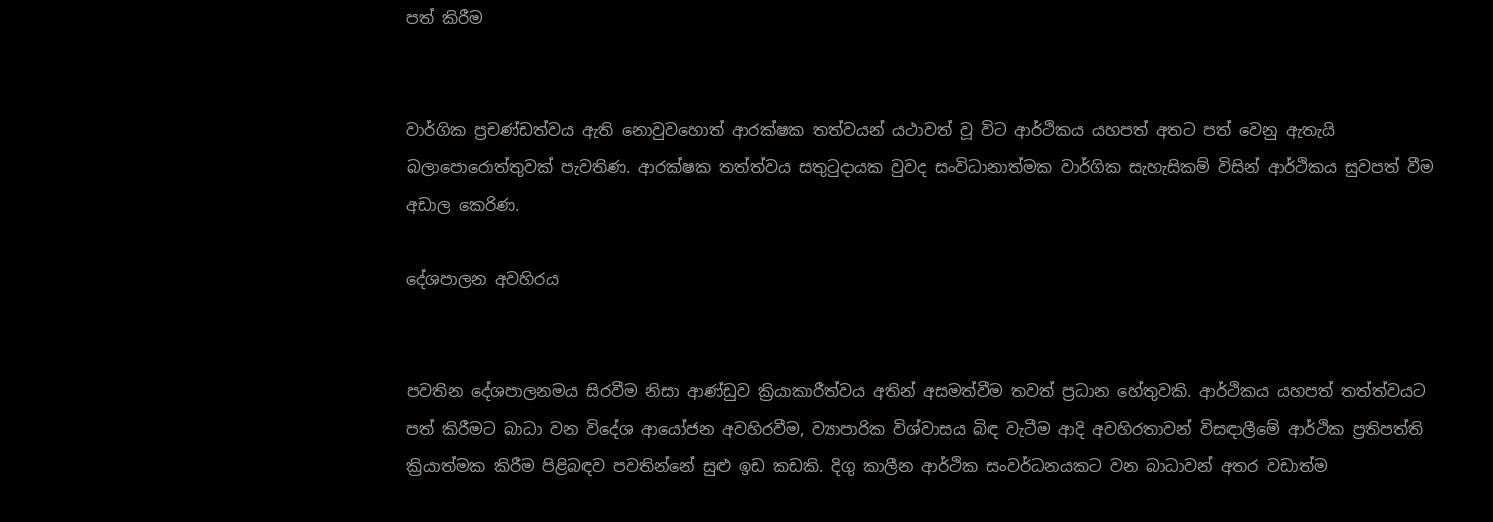පත් කිරීම


වාර්ගික ප්‍රචණ්ඩත්වය ඇති නොවුවහොත් ආරක්ෂක තත්වයන් යථාවත් වූ විට ආර්ථිකය යහපත් අතට පත් වෙනු ඇතැයි බලාපොරොත්තුවක් පැවතිණ. ආරක්ෂක තත්ත්වය සතුටුදායක වුවද සංවිධානාත්මක වාර්ගික සැහැසිකම් විසින් ආර්ථිකය සුවපත් වීම අඩාල කෙරිණ.

දේශපාලන අවහිරය


පවතින දේශපාලනමය සිරවීම නිසා ආණ්ඩුව ක්‍රියාකාරීත්වය අතින් අසමත්වීම තවත් ප්‍රධාන හේතුවකි. ආර්ථිකය යහපත් තත්ත්වයට පත් කිරීමට බාධා වන විදේශ ආයෝජන අවහිරවීම, ව්‍යාපාරික විශ්වාසය බිඳ වැටීම ආදි අවහිරතාවන් විසඳාලීමේ ආර්ථික ප්‍රතිපත්ති ක්‍රියාත්මක කිරීම පිළිබඳව පවතින්නේ සුළු ඉඩ කඩකි. දිගු කාලීන ආර්ථික සංවර්ධනයකට වන බාධාවන් අතර වඩාත්ම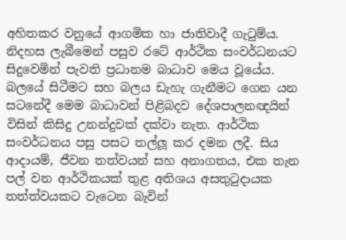අහිතකර වනුයේ ආගමික හා ජාතිවාදී ගැටුම්ය. නිදහස ලැබීමෙන් පසුව රටේ ආර්ථික සංවර්ධනයට සිදුවෙමින් පැවති ප්‍රධානම බාධාව මෙය වූයේය. බලයේ සිටීමට සහ බලය ඩැහැ ගැනීමට ගෙන යන සටනේදී මෙම බාධාවන් පිළිබදව දේශපාලනඥයින් විසින් කිසිදු උනන්දුවක් දක්වා නැත. ආර්ථික සංවර්ධනය පසු පසට තල්ලූ කර දමන ලදී. සිය ආදායම්, ජීවන තත්වයන් සහ අනාගතය, එක තැන පල් වන ආර්ථිකයක් තුළ අතිශය අසතුටුදායක තත්ත්වයකට වැටෙන බැවින්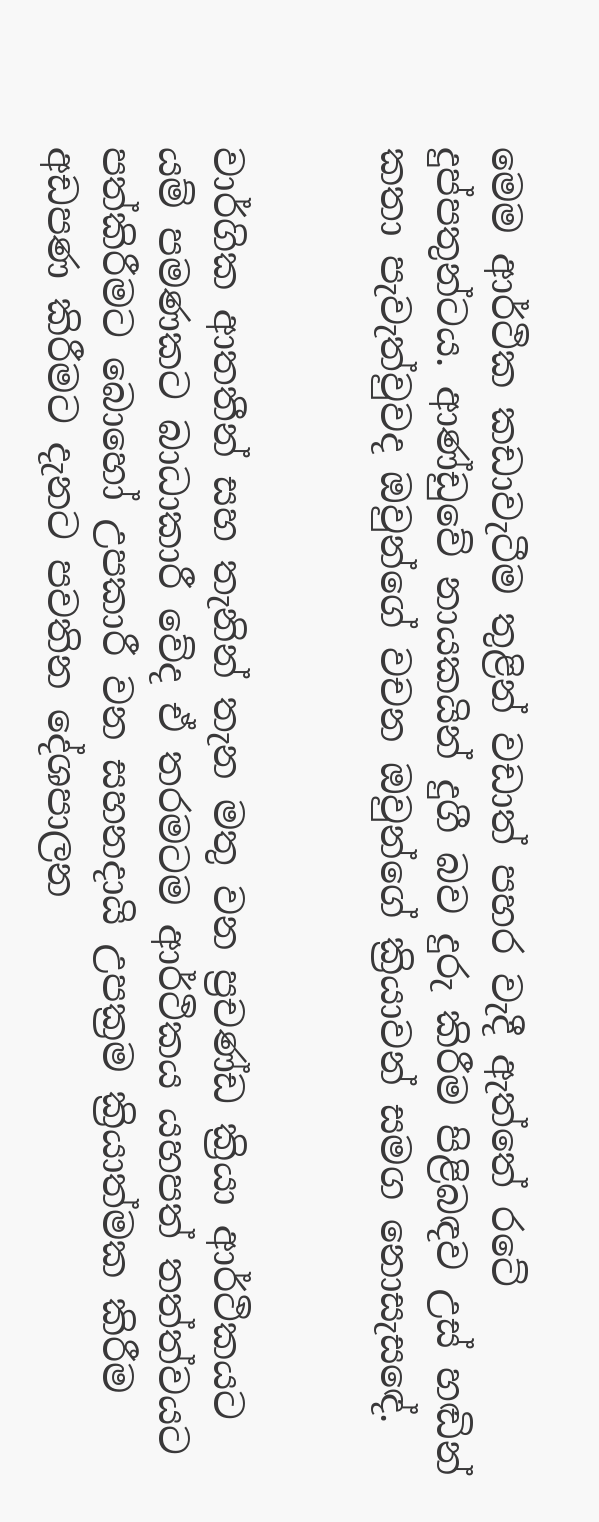මෙම ආර්ථික කඩාවැටීම තුළින් වඩාත් පහර වැදී ඇත්තේ රටේ දුප්පතුන්ටය. ආණ්ඩුවේ නායකයින් දුගී බව දුරු කිරීම පිළිබඳව උස් හඬින් කතා පැවැත්වුවද ඔවුන්ගේ වචන ඔවුන්ගේ ක්‍රියාවන් සමග නොසැසඳේ.


වාර්ගික ආතතීන් සහ තැනින් තැන මතු වන ප්‍රචණ්ඩ ක්‍රියා ආර්ථිකයට යම් පමණකට බාධාකාරී වේද ඒ තරමටම ආර්ථිකය යහපත් තත්ත්වයට පත්කිරීමට බොහෝ උපකාරී වන සහනදායි උපක්‍රම ක්‍රියාත්මක කිරීම අඩපණ කිරීමට දැනට පවතින දේශපාලන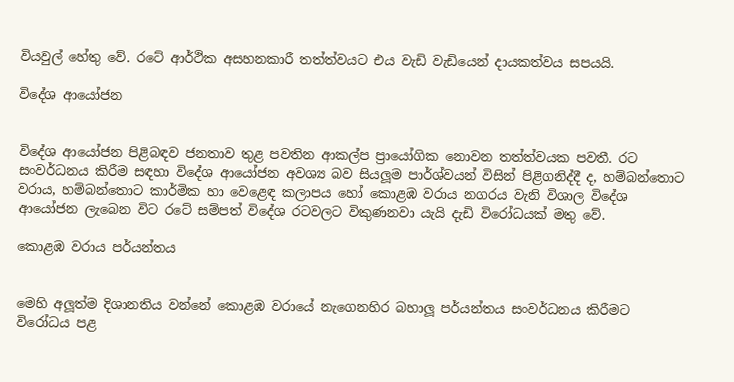වියවුල් හේතු වේ. රටේ ආර්ථික අසහනකාරී තත්ත්වයට එය වැඩි වැඩියෙන් දායකත්වය සපයයි.

විදේශ ආයෝජන


විදේශ ආයෝජන පිළිබඳව ජනතාව තුළ පවතින ආකල්ප ප්‍රායෝගික නොවන තත්ත්වයක පවතී. රට සංවර්ධනය කිරීම සඳහා විදේශ ආයෝජන අවශ්‍ය බව සියලූම පාර්ශ්වයන් විසින් පිළිගනිද්දී ද, හම්බන්තොට වරාය, හම්බන්තොට කාර්මික හා වෙළෙඳ කලාපය හෝ කොළඹ වරාය නගරය වැනි විශාල විදේශ ආයෝජන ලැබෙන විට රටේ සම්පත් විදේශ රටවලට විකුණනවා යැයි දැඩි විරෝධයක් මතු වේ.

කොළඹ වරාය පර්යන්තය


මෙහි අලූත්ම දිශානතිය වන්නේ කොළඹ වරායේ නැගෙනහිර බහාලූ පර්යන්තය සංවර්ධනය කිරීමට විරෝධය පළ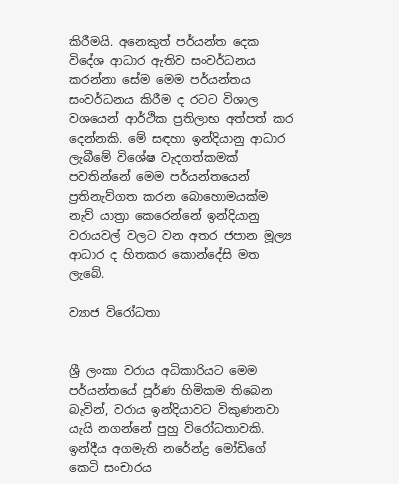කිරීමයි. අනෙකුත් පර්යන්ත දෙක විදේශ ආධාර ඇතිව සංවර්ධනය කරන්නා සේම මෙම පර්යන්තය සංවර්ධනය කිරීම ද රටට විශාල වශයෙන් ආර්ථික ප්‍රතිලාභ අත්පත් කර දෙන්නකි. මේ සඳහා ඉන්දියානු ආධාර ලැබීමේ විශේෂ වැදගත්කමක් පවතින්නේ මෙම පර්යන්තයෙන් ප්‍රතිනැව්ගත කරන බොහොමයක්ම නැව් යාත්‍රා කෙරෙන්නේ ඉන්දියානු වරායවල් වලට වන අතර ජපාන මූල්‍ය ආධාර ද හිතකර කොන්දේසි මත ලැබේ.

ව්‍යාජ විරෝධතා


ශ්‍රී ලංකා වරාය අධිකාරියට මෙම පර්යන්තයේ පූර්ණ හිමිකම තිබෙන බැවින්, වරාය ඉන්දියාවට විකුණනවා යැයි නගන්නේ පුහු විරෝධතාවකි. ඉන්දීය අගමැති නරේන්ද්‍ර මෝඩිගේ කෙටි සංචාරය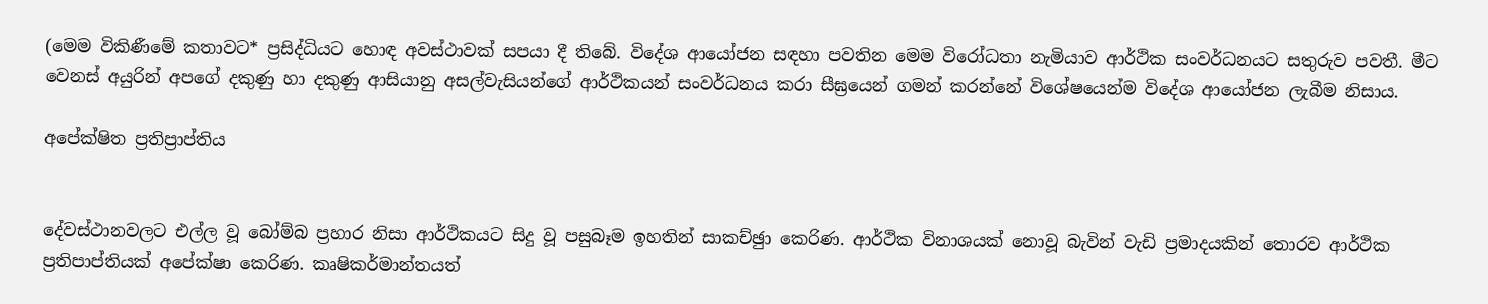(මෙම විකිණීමේ කතාවට* ප්‍රසිද්ධියට හොඳ අවස්ථාවක් සපයා දී තිබේ. විදේශ ආයෝජන සඳහා පවතින මෙම විරෝධතා නැමියාව ආර්ථික සංවර්ධනයට සතුරුව පවතී. මීට වෙනස් අයුරින් අපගේ දකුණු හා දකුණු ආසියානු අසල්වැසියන්ගේ ආර්ථිකයන් සංවර්ධනය කරා සීඝ්‍රයෙන් ගමන් කරන්නේ විශේෂයෙන්ම විදේශ ආයෝජන ලැබීම නිසාය.

අපේක්ෂිත ප්‍රතිප්‍රාප්තිය


දේවස්ථානවලට එල්ල වූ බෝම්බ ප්‍රහාර නිසා ආර්ථිකයට සිදු වූ පසුබෑම ඉහතින් සාකච්ඡුා කෙරිණ. ආර්ථික විනාශයක් නොවූ බැවින් වැඩි ප්‍රමාදයකින් තොරව ආර්ථික ප්‍රතිපාප්තියක් අපේක්ෂා කෙරිණ. කෘෂිකර්මාන්තයත්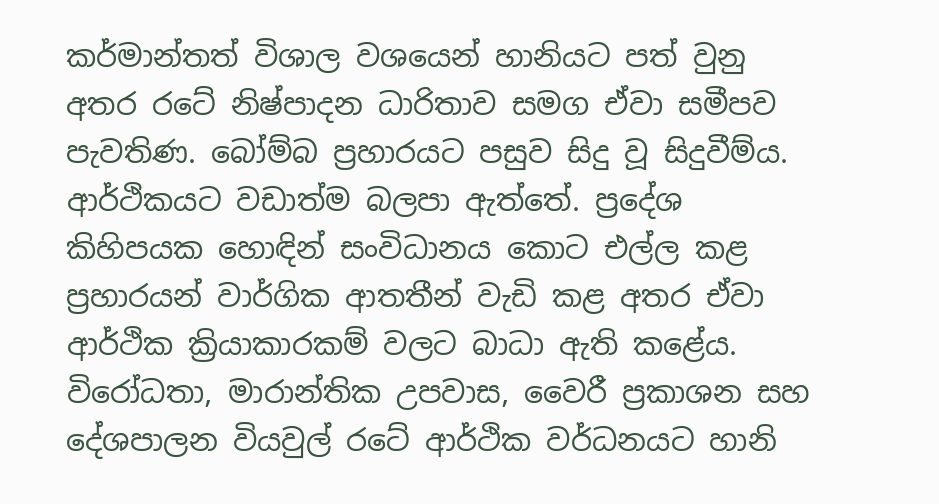කර්මාන්තත් විශාල වශයෙන් හානියට පත් වුනු අතර රටේ නිෂ්පාදන ධාරිතාව සමග ඒවා සමීපව පැවතිණ. බෝම්බ ප්‍රහාරයට පසුව සිදු වූ සිදුවීම්ය. ආර්ථිකයට වඩාත්ම බලපා ඇත්තේ. ප්‍රදේශ කිහිපයක හොඳින් සංවිධානය කොට එල්ල කළ ප්‍රහාරයන් වාර්ගික ආතතීන් වැඩි කළ අතර ඒවා ආර්ථික ක්‍රියාකාරකම් වලට බාධා ඇති කළේය. විරෝධතා, මාරාන්තික උපවාස, වෛරී ප්‍රකාශන සහ දේශපාලන වියවුල් රටේ ආර්ථික වර්ධනයට හානි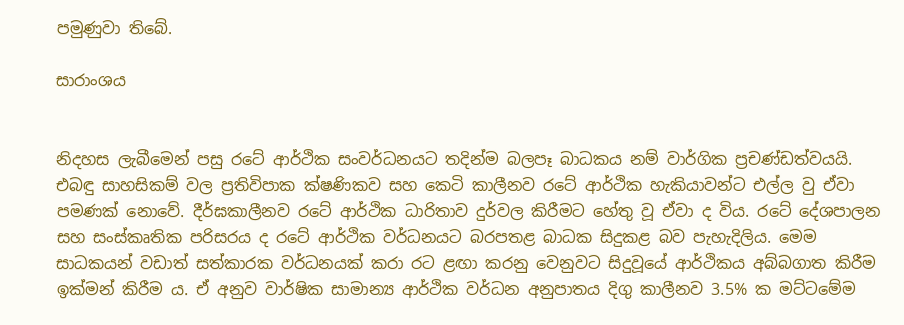පමුණුවා තිබේ.

සාරාංශය


නිදහස ලැබීමෙන් පසු රටේ ආර්ථික සංවර්ධනයට තදින්ම බලපෑ බාධකය නම් වාර්ගික ප්‍රචණ්ඩත්වයයි. එබඳු සාහසිකම් වල ප්‍රතිවිපාක ක්ෂණිකව සහ කෙටි කාලීනව රටේ ආර්ථික හැකියාවන්ට එල්ල වු ඒවා පමණක් නොවේ. දීර්ඝකාලීනව රටේ ආර්ථික ධාරිතාව දුර්වල කිරීමට හේතු වූ ඒවා ද විය. රටේ දේශපාලන සහ සංස්කෘතික පරිසරය ද රටේ ආර්ථික වර්ධනයට බරපතළ බාධක සිදුකළ බව පැහැදිලිය. මෙම සාධකයන් වඩාත් සත්කාරක වර්ධනයක් කරා රට ළඟා කරනු වෙනුවට සිදුවූයේ ආර්ථිකය අබ්බගාත කිරීම ඉක්මන් කිරීම ය. ඒ අනුව වාර්ෂික සාමාන්‍ය ආර්ථික වර්ධන අනුපාතය දිගු කාලීනව 3.5% ක මට්ටමේම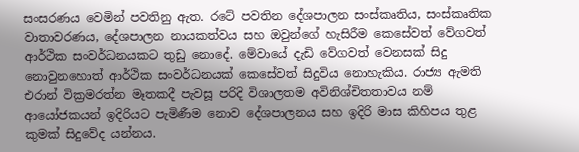සංසරණය වෙමින් පවතිනු ඇත. රටේ පවතින දේශපාලන සංස්කෘතිය, සංස්කෘතික වාතාවරණය, දේශපාලන නායකත්වය සහ ඔවුන්ගේ හැසිරීම කෙසේවත් වේගවත් ආර්ථික සංවර්ධනයකට තුඩු නොදේ. මේවායේ දැඩි වේගවත් වෙනසක් සිදු නොවුනහොත් ආර්ථික සංවර්ධනයක් කෙසේවත් සිදුවිය නොහැකිය. රාජ්‍ය ඇමති එරාන් වික්‍රමරත්න මෑතකදී පැවසූ පරිදි විශාලතම අවිනිශ්චිතතාවය නම් ආයෝජකයන් ඉදිරියට පැමිණීම නොව දේශපාලනය සහ ඉදිරි මාස කිහිපය තුළ කුමක් සිදුවේද යන්නය.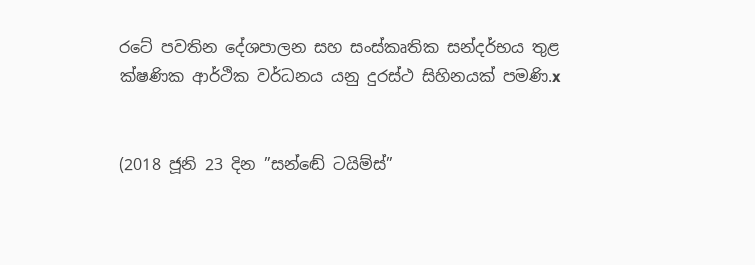රටේ පවතින දේශපාලන සහ සංස්කෘතික සන්දර්භය තුළ ක්ෂණික ආර්ථික වර්ධනය යනු දුරස්ථ සිහිනයක් පමණි.x


(2018 ජූනි 23 දින ”සන්ඬේ ටයිම්ස්”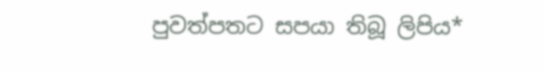පුවත්පතට සපයා තිබූ ලිපිය*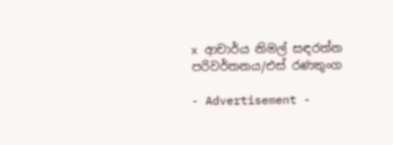x ආචාර්ය නිමල් සඳරත්න
පරිවර්තනය/එස් රණතුංග

- Advertisement -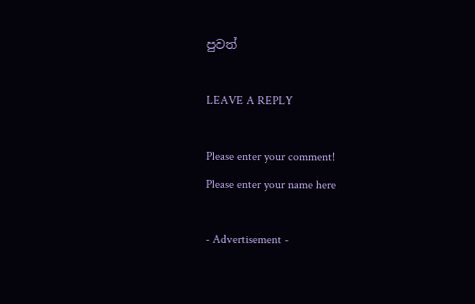පුවත්

LEAVE A REPLY

Please enter your comment!
Please enter your name here

- Advertisement -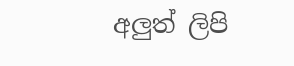අලුත් ලිපි